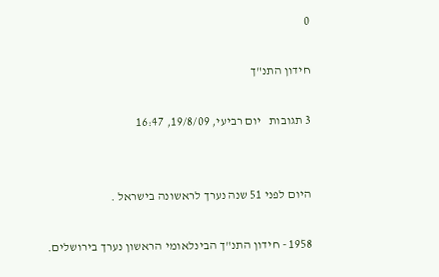0

חידון התנ"ך

3 תגובות   יום רביעי, 19/8/09, 16:47


היום לפני 51 שנה נערך לראשונה בישראל .

1958 - חידון התנ"ך הבינלאומי הראשון נערך בירושלים.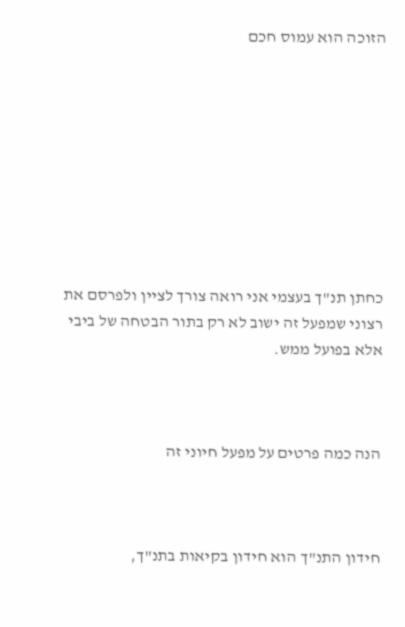הזוכה הוא עמוס חכם









כחתן תנ"ך בעצמי אני רואה צורך לציין ולפרסם את רצוני שמפעל זה ישוב לא רק בתור הבטחה של ביבי אלא בפועל ממש.



הנה כמה פרטים על מפעל חיוני זה



חידון התנ"ך הוא חידון בקיאות בתנ"ך,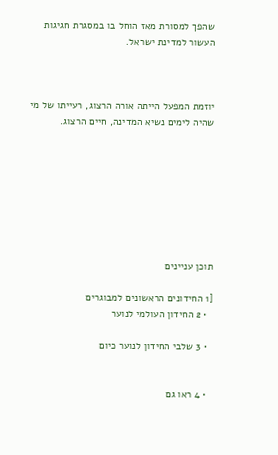שהפך למסורת מאז הוחל בו במסגרת חגיגות העשור למדינת ישראל.



יוזמת המפעל הייתה אורה הרצוג, רעייתו של מי שהיה לימים נשיא המדינה, חיים הרצוג.








תוכן עניינים

[1 החידונים הראשונים למבוגרים
  • 2 החידון העולמי לנוער

  • 3 שלבי החידון לנוער כיום


  • 4 ראו גם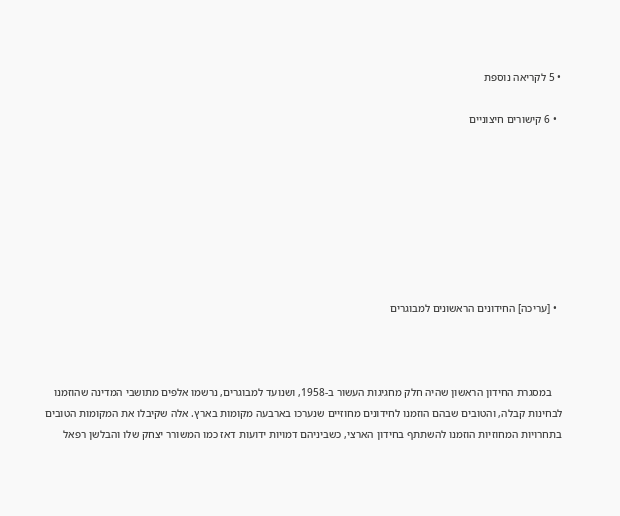• 5 לקריאה נוספת

  • 6 קישורים חיצוניים








  • [עריכה] החידונים הראשונים למבוגרים



    במסגרת החידון הראשון שהיה חלק מחגיגות העשור ב-1958, ושנועד למבוגרים, נרשמו אלפים מתושבי המדינה שהוזמנו לבחינות קבלה, והטובים שבהם הוזמנו לחידונים מחוזיים שנערכו בארבעה מקומות בארץ. אלה שקיבלו את המקומות הטובים בתחרויות המחוזיות הוזמנו להשתתף בחידון הארצי, כשביניהם דמויות ידועות דאז כמו המשורר יצחק שלו והבלשן רפאל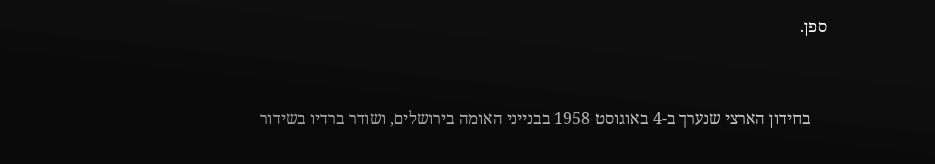ספן.



    בחידון הארצי שנערך ב-4 באוגוסט 1958 בבנייני האומה בירושלים, ושודר ברדיו בשידור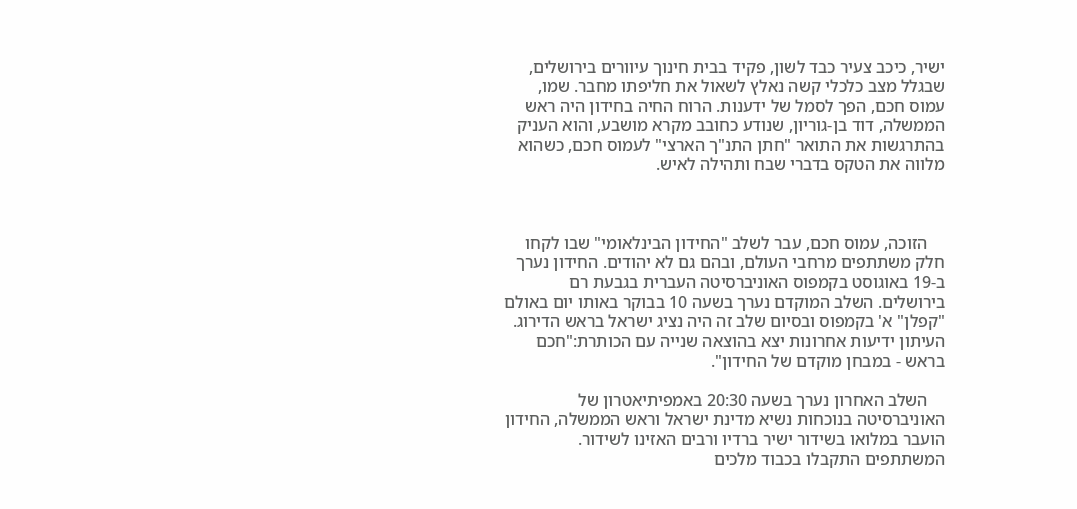ישיר, כיכב צעיר כבד לשון, פקיד בבית חינוך עיוורים בירושלים, שבגלל מצב כלכלי קשה נאלץ לשאול את חליפתו מחבר. שמו, עמוס חכם, הפך לסמל של ידענות. הרוח החיה בחידון היה ראש הממשלה, דוד בן-גוריון, שנודע כחובב מקרא מושבע, והוא העניק בהתרגשות את התואר "חתן התנ"ך הארצי" לעמוס חכם, כשהוא מלווה את הטקס בדברי שבח ותהילה לאיש.



    הזוכה, עמוס חכם, עבר לשלב "החידון הבינלאומי" שבו לקחו חלק משתתפים מרחבי העולם, ובהם גם לא יהודים. החידון נערך ב-19 באוגוסט בקמפוס האוניברסיטה העברית בגבעת רם בירושלים. השלב המוקדם נערך בשעה 10 בבוקר באותו יום באולם "קפלן" א' בקמפוס ובסיום שלב זה היה נציג ישראל בראש הדירוג. העיתון ידיעות אחרונות יצא בהוצאה שנייה עם הכותרת:"חכם בראש - במבחן מוקדם של החידון".

    השלב האחרון נערך בשעה 20:30 באמפיתיאטרון של האוניברסיטה בנוכחות נשיא מדינת ישראל וראש הממשלה, החידון הועבר במלואו בשידור ישיר ברדיו ורבים האזינו לשידור. המשתתפים התקבלו בכבוד מלכים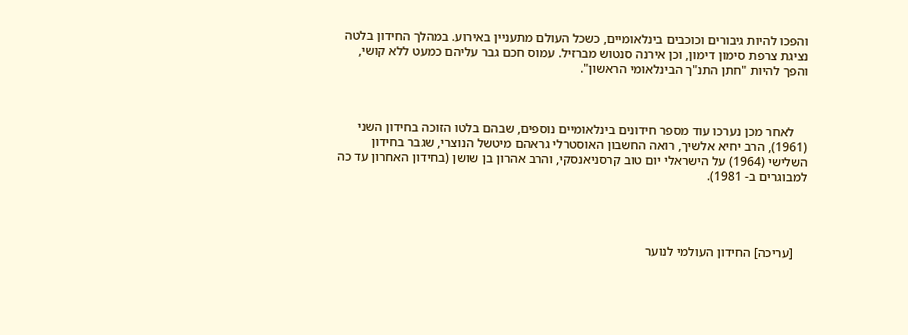והפכו להיות גיבורים וכוכבים בינלאומיים, כשכל העולם מתעניין באירוע. במהלך החידון בלטה נציגת צרפת סימון דימון, וכן אירנה סנטוש מברזיל. עמוס חכם גבר עליהם כמעט ללא קושי, והפך להיות "חתן התנ"ך הבינלאומי הראשון".



    לאחר מכן נערכו עוד מספר חידונים בינלאומיים נוספים, שבהם בלטו הזוכה בחידון השני (1961), הרב יחיא אלשיך, רואה החשבון האוסטרלי גראהם מיטשל הנוצרי, שגבר בחידון השלישי (1964) על הישראלי יום טוב קרסניאנסקי, והרב אהרון בן שושן (בחידון האחרון עד כה למבוגרים ב- 1981).




    [עריכה] החידון העולמי לנוער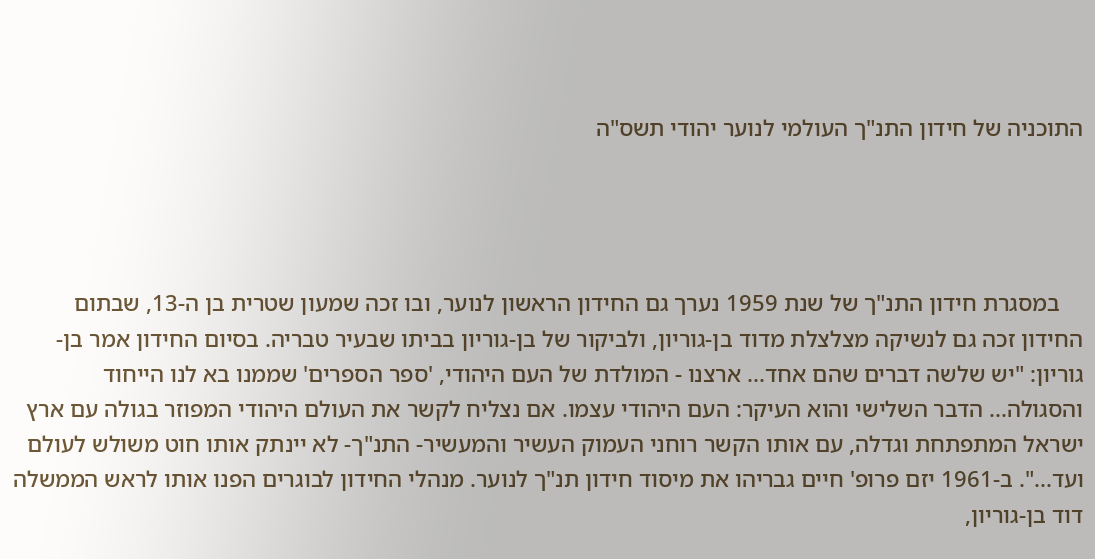התוכניה של חידון התנ"ך העולמי לנוער יהודי תשס"ה




    במסגרת חידון התנ"ך של שנת 1959 נערך גם החידון הראשון לנוער, ובו זכה שמעון שטרית בן ה-13, שבתום החידון זכה גם לנשיקה מצלצלת מדוד בן-גוריון, ולביקור של בן-גוריון בביתו שבעיר טבריה. בסיום החידון אמר בן-גוריון: "יש שלשה דברים שהם אחד... ארצנו - המולדת של העם היהודי, 'ספר הספרים' שממנו בא לנו הייחוד והסגולה... הדבר השלישי והוא העיקר: העם היהודי עצמו. אם נצליח לקשר את העולם היהודי המפוזר בגולה עם ארץ ישראל המתפתחת וגדלה, עם אותו הקשר רוחני העמוק העשיר והמעשיר- התנ"ך- לא יינתק אותו חוט משולש לעולם ועד...". ב-1961 יזם פרופ' חיים גבריהו את מיסוד חידון תנ"ך לנוער. מנהלי החידון לבוגרים הפנו אותו לראש הממשלה דוד בן-גוריון,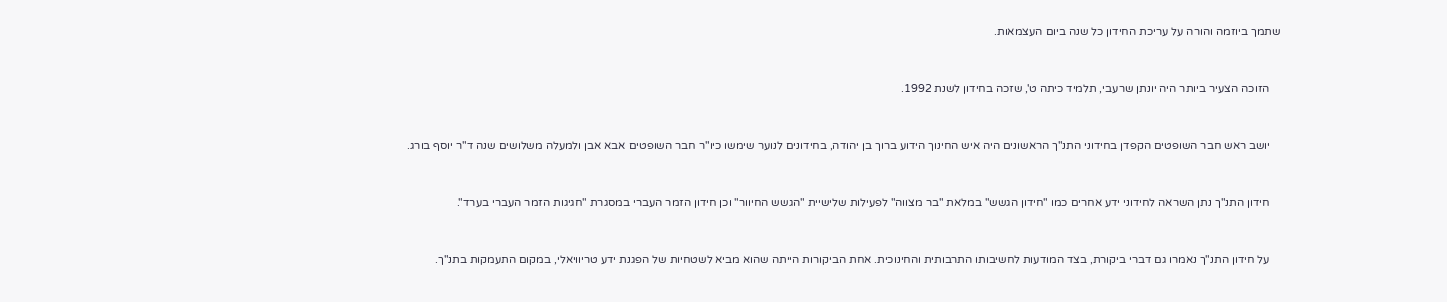שתמך ביוזמה והורה על עריכת החידון כל שנה ביום העצמאות.



    הזוכה הצעיר ביותר היה יונתן שרעבי, תלמיד כיתה ט', שזכה בחידון לשנת 1992.



    יושב ראש חבר השופטים הקפדן בחידוני התנ"ך הראשונים היה איש החינוך הידוע ברוך בן יהודה, בחידונים לנוער שימשו כיו"ר חבר השופטים אבא אבן ולמעלה משלושים שנה ד"ר יוסף בורג.



    חידון התנ"ך נתן השראה לחידוני ידע אחרים כמו "חידון הגשש" במלאת "בר מצווה" לפעילות שלישיית "הגשש החיוור" וכן חידון הזמר העברי במסגרת "חגיגות הזמר העברי בערד".



    על חידון התנ"ך נאמרו גם דברי ביקורת, בצד המודעות לחשיבותו התרבותית והחינוכית. אחת הביקורות הייתה שהוא מביא לשטחיות של הפגנת ידע טריוויאלי, במקום התעמקות בתנ"ך.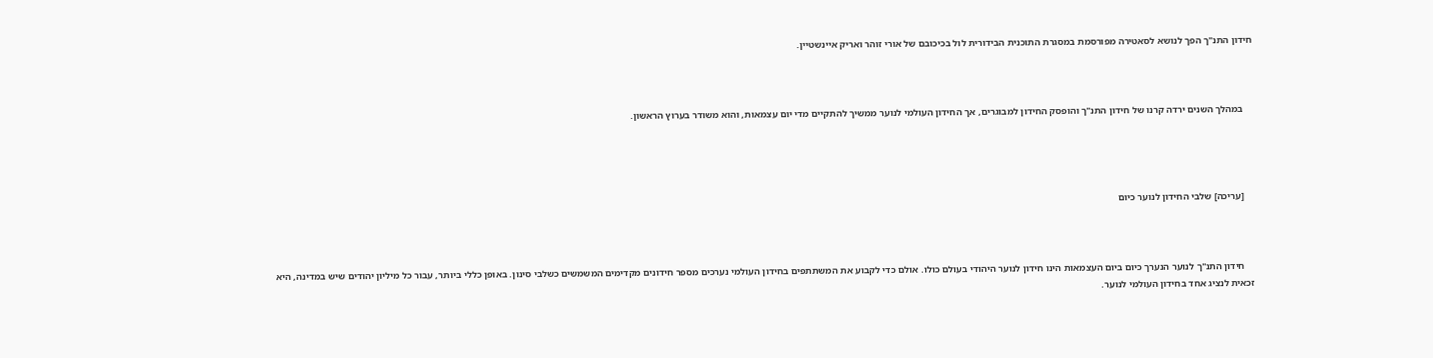חידון התנ"ך הפך לנושא לסאטירה מפורסמת במסגרת התוכנית הבידורית לול בכיכובם של אורי זוהר ואריק איינשטיין.



    במהלך השנים ירדה קרנו של חידון התנ"ך והופסק החידון למבוגרים, אך החידון העולמי לנוער ממשיך להתקיים מדי יום עצמאות, והוא משודר בערוץ הראשון.




    [עריכה] שלבי החידון לנוער כיום



    חידון התנ"ך לנוער הנערך כיום ביום העצמאות הינו חידון לנוער היהודי בעולם כולו. אולם כדי לקבוע את המשתתפים בחידון העולמי נערכים מספר חידונים מקדימים המשמשים כשלבי סינון. באופן כללי ביותר, עבור כל מיליון יהודים שיש במדינה, היא זכאית לנציג אחד בחידון העולמי לנוער.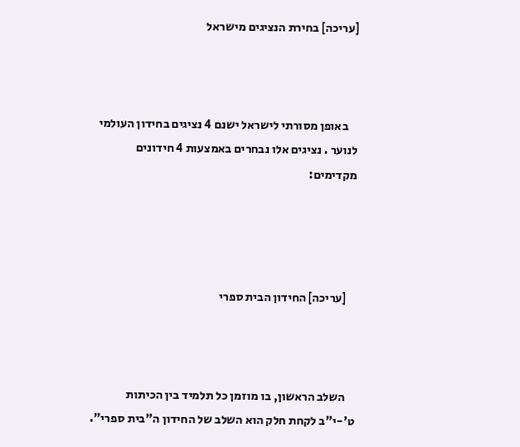[עריכה] בחירת הנציגים מישראל



    באופן מסורתי לישראל ישנם 4 נציגים בחידון העולמי לנוער . נציגים אלו נבחרים באמצעות 4 חידונים מקדימים:




    [עריכה] החידון הבית ספרי



    השלב הראשון, בו מוזמן כל תלמיד בין הכיתות ט'-י"ב לקחת חלק הוא השלב של החידון ה"בית ספרי".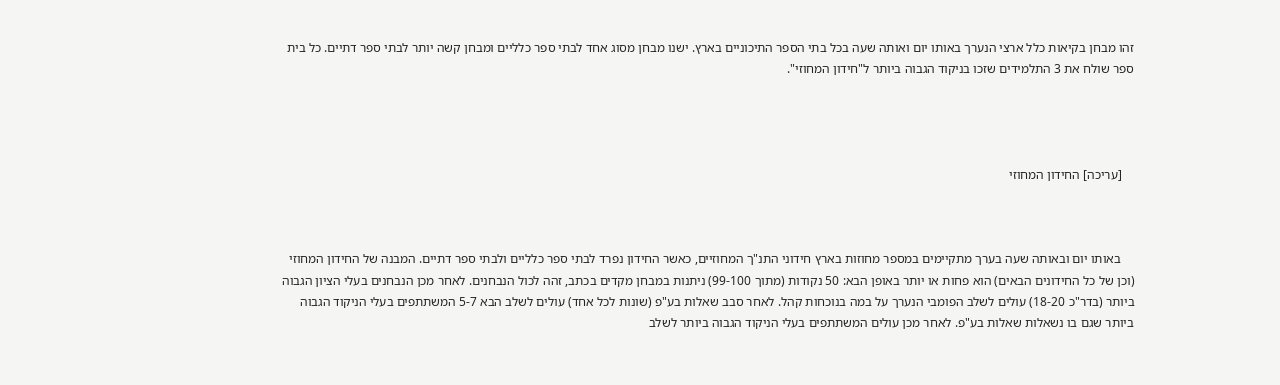זהו מבחן בקיאות כלל ארצי הנערך באותו יום ואותה שעה בכל בתי הספר התיכוניים בארץ. ישנו מבחן מסוג אחד לבתי ספר כלליים ומבחן קשה יותר לבתי ספר דתיים. כל בית ספר שולח את 3 התלמידים שזכו בניקוד הגבוה ביותר ל"חידון המחוזי".




    [עריכה] החידון המחוזי



    באותו יום ובאותה שעה בערך מתקיימים במספר מחוזות בארץ חידוני התנ"ך המחוזיים, כאשר החידון נפרד לבתי ספר כלליים ולבתי ספר דתיים. המבנה של החידון המחוזי (וכן של כל החידונים הבאים) הוא פחות או יותר באופן הבא: 50 נקודות (מתוך 99-100) ניתנות במבחן מקדים בכתב, זהה לכול הנבחנים. לאחר מכן הנבחנים בעלי הציון הגבוה ביותר (בדר"כ 18-20) עולים לשלב הפומבי הנערך על במה בנוכחות קהל. לאחר סבב שאלות בע"פ (שונות לכל אחד) עולים לשלב הבא 5-7 המשתתפים בעלי הניקוד הגבוה ביותר שגם בו נשאלות שאלות בע"פ. לאחר מכן עולים המשתתפים בעלי הניקוד הגבוה ביותר לשלב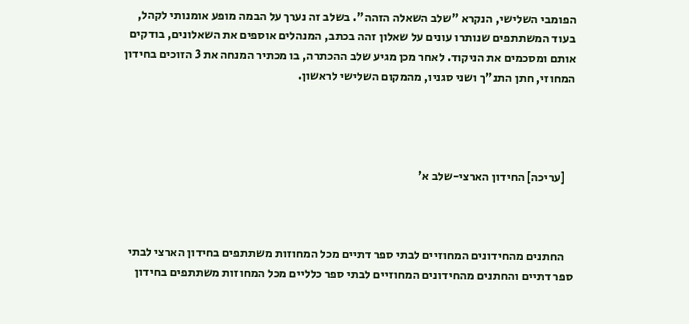הפומבי השלישי, הנקרא "שלב השאלה הזהה". בשלב זה נערך על הבמה מופע אומנותי לקהל, בעוד המשתתפים שנותרו עונים על שאלון זהה בכתב, המנהלים אוספים את השאלונים, בודקים אותם ומסכמים את הניקוד. לאחר מכן מגיע שלב ההכתרה, בו מכתיר המנחה את 3 הזוכים בחידון המחוזי, חתן התנ"ך ושני סגניו, מהמקום השלישי לראשון.




    [עריכה] החידון הארצי-שלב א'



    החתנים מהחידונים המחוזיים לבתי ספר דתיים מכל המחוזות משתתפים בחידון הארצי לבתי ספר דתיים והחתנים מהחידונים המחוזיים לבתי ספר כלליים מכל המחוזות משתתפים בחידון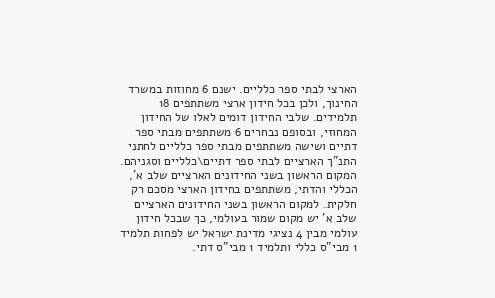הארצי לבתי ספר כלליים. ישנם 6 מחוזות במשרד החינוך, ולכן בכל חידון ארצי משתתפים 18 תלמידים. שלבי החידון דומים לאלו של החידון המחוזי, ובסופם נבחרים 6 משתתפים מבתי ספר דתיים ושישה משתתפים מבתי ספר כלליים לחתני התנ"ך הארציים לבתי ספר דתיים\כלליים וסגניהם. המקום הראשון בשני החידונים הארציים שלב א', הכללי והדתי, משתתפים בחידון הארצי מסכם רק חלקית. למקום הראשון בשני החידונים הארציים שלב א' יש מקום שמור בעולמי, כך שבכל חידון עולמי מבין 4 נציגי מדינת ישראל יש לפחות תלמיד 1 מבי"ס כללי ותלמיד 1 מבי"ס דתי.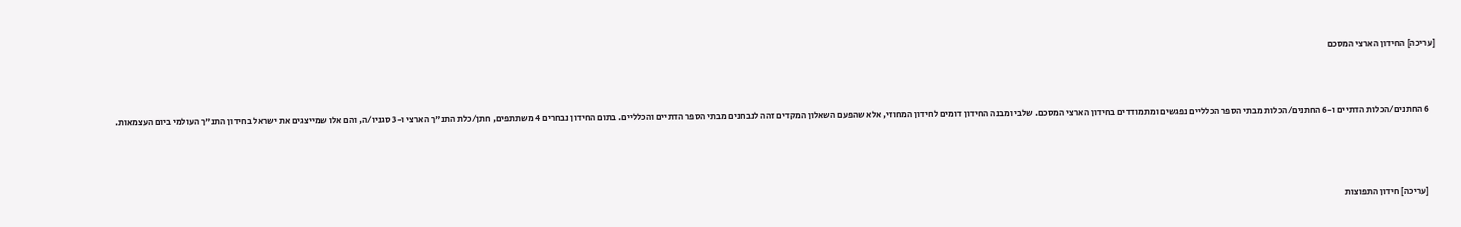[עריכה] החידון הארצי המסכם



    6 החתנים/הכלות הדתיים ו-6 החתנים/הכלות מבתי הספר הכלליים נפגשים ומתמודדים בחידון הארצי המסכם. שלבי ומבנה החידון דומים לחידון המחוזי, אלא שהפעם השאלון המקדים זהה לנבחנים מבתי הספר הדתיים והכלליים. בתום החידון נבחרים 4 משתתפים, חתן/כלת התנ"ך הארצי ו-3 סגניו/ה, והם אלו שמייצגים את ישראל בחידון התנ"ך העולמי ביום העצמאות.




    [עריכה] חידון התפוצות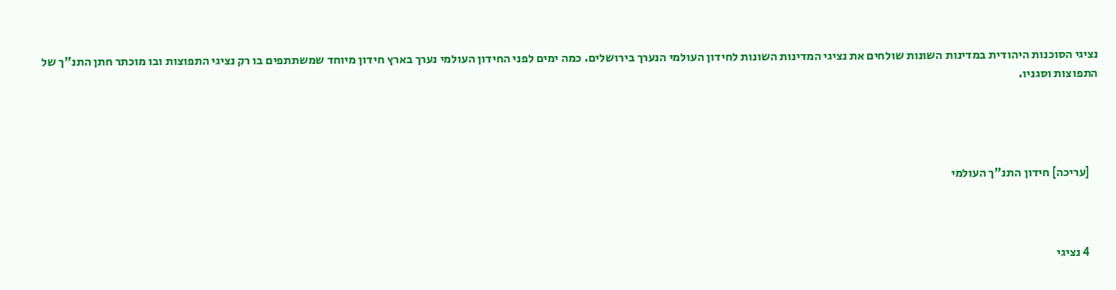נציגי הסוכנות היהודית במדינות השונות שולחים את נציגי המדינות השונות לחידון העולמי הנערך בירושלים. כמה ימים לפני החידון העולמי נערך בארץ חידון מיוחד שמשתתפים בו רק נציגי התפוצות ובו מוכתר חתן התנ"ך של התפוצות וסגניו.




    [עריכה] חידון התנ"ך העולמי



    4 נציגי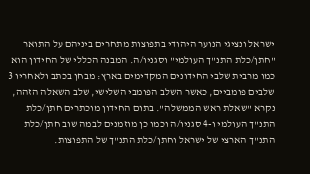ישראל ונציגי הנוער היהודי בתפוצות מתחרים ביניהם על התואר "חתן/כלת התנ"ך העולמי" וסגניו/ה. המבנה הכללי של החידון הוא כמו מרבית שלבי החידונים המקדימים בארץ: מבחן בכתב ולאחריו 3 שלבים פומביים, כאשר השלב הפומבי השלישי, שלב השאלה הזהה, נקרא "שאלת ראש הממשלה". בתום החידון מוכתרים חתן/כלת התנ"ך העולמי ו-4 סגניו/ה וכמו כן מוזמנים לבמה שוב חתן/כלת התנ"ך הארצי של ישראל וחתן/כלת התנ"ך של התפוצות.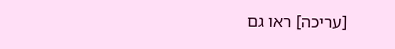[עריכה] ראו גם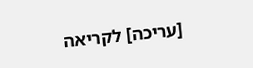[עריכה] לקריאה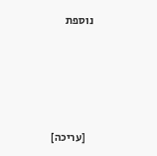נוספת





    [עריכה]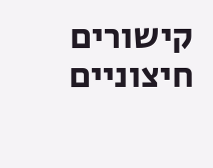קישורים חיצוניים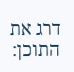דרג את התוכן: